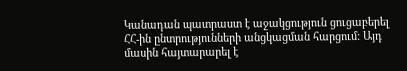Կանադան պատրաստ է աջակցություն ցուցաբերել ՀՀ-ին ընտրությունների անցկացման հարցում: Այդ մասին հայտարարել է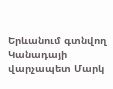Երևանում գտնվող Կանադայի վարչապետ Մարկ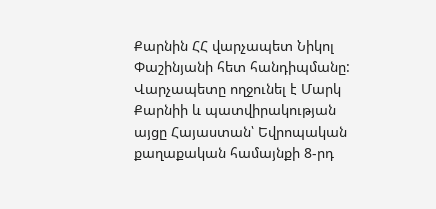Քարնին ՀՀ վարչապետ Նիկոլ Փաշինյանի հետ հանդիպմանը:
Վարչապետը ողջունել է Մարկ Քարնիի և պատվիրակության այցը Հայաստան՝ Եվրոպական քաղաքական համայնքի 8-րդ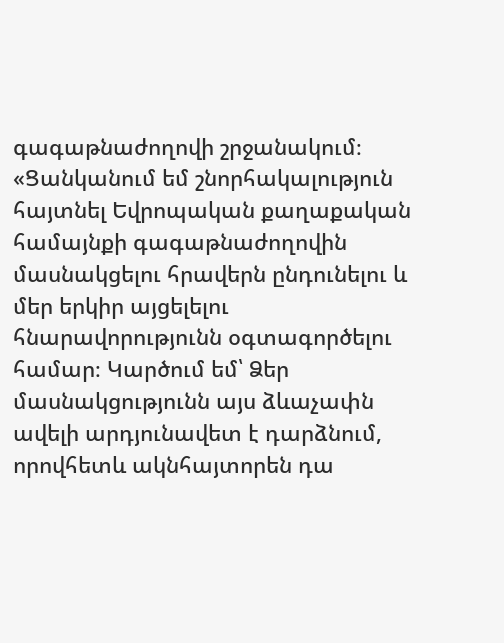գագաթնաժողովի շրջանակում։
«Ցանկանում եմ շնորհակալություն հայտնել Եվրոպական քաղաքական համայնքի գագաթնաժողովին մասնակցելու հրավերն ընդունելու և մեր երկիր այցելելու հնարավորությունն օգտագործելու համար։ Կարծում եմ՝ Ձեր մասնակցությունն այս ձևաչափն ավելի արդյունավետ է դարձնում, որովհետև ակնհայտորեն դա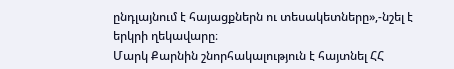ընդլայնում է հայացքներն ու տեսակետները»,-նշել է երկրի ղեկավարը։
Մարկ Քարնին շնորհակալություն է հայտնել ՀՀ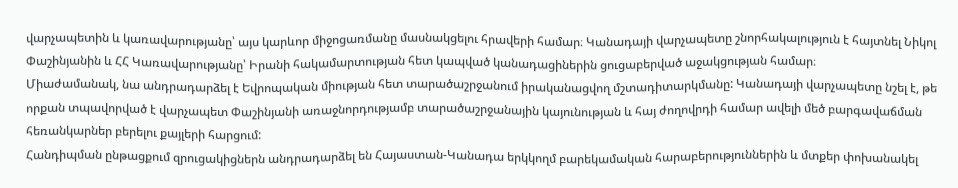վարչապետին և կառավարությանը՝ այս կարևոր միջոցառմանը մասնակցելու հրավերի համար։ Կանադայի վարչապետը շնորհակալություն է հայտնել Նիկոլ Փաշինյանին և ՀՀ Կառավարությանը՝ Իրանի հակամարտության հետ կապված կանադացիներին ցուցաբերված աջակցության համար։
Միաժամանակ, նա անդրադարձել է Եվրոպական միության հետ տարածաշրջանում իրականացվող մշտադիտարկմանը: Կանադայի վարչապետը նշել է, թե որքան տպավորված է վարչապետ Փաշինյանի առաջնորդությամբ տարածաշրջանային կայունության և հայ ժողովրդի համար ավելի մեծ բարգավաճման հեռանկարներ բերելու քայլերի հարցում:
Հանդիպման ընթացքում զրուցակիցներն անդրադարձել են Հայաստան-Կանադա երկկողմ բարեկամական հարաբերություններին և մտքեր փոխանակել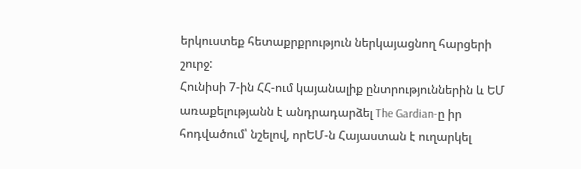երկուստեք հետաքրքրություն ներկայացնող հարցերի շուրջ:
Հունիսի 7-ին ՀՀ-ում կայանալիք ընտրություններին և ԵՄ առաքելությանն է անդրադարձել The Gardian-ը իր հոդվածում՝ նշելով, որԵՄ-ն Հայաստան է ուղարկել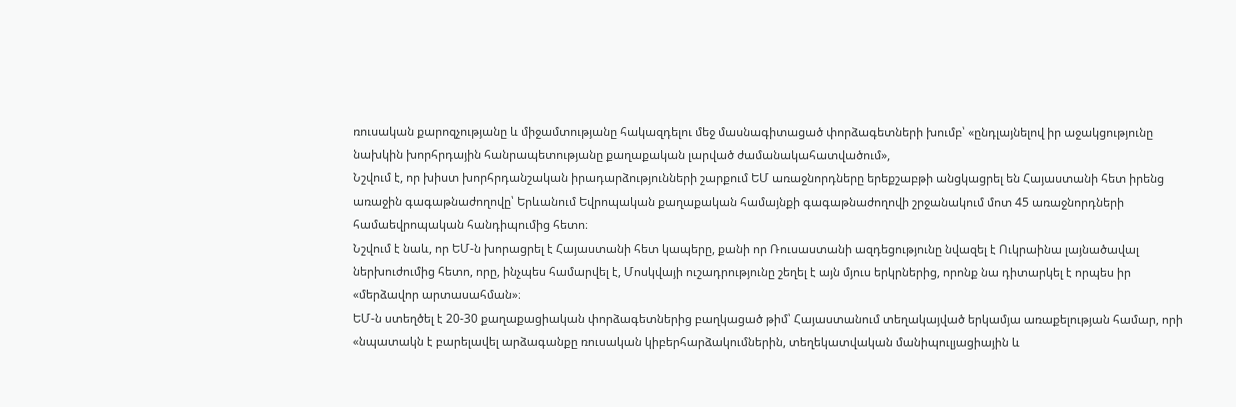ռուսական քարոզչությանը և միջամտությանը հակազդելու մեջ մասնագիտացած փորձագետների խումբ՝ «ընդլայնելով իր աջակցությունը նախկին խորհրդային հանրապետությանը քաղաքական լարված ժամանակահատվածում»,
Նշվում է, որ խիստ խորհրդանշական իրադարձությունների շարքում ԵՄ առաջնորդները երեքշաբթի անցկացրել են Հայաստանի հետ իրենց առաջին գագաթնաժողովը՝ Երևանում Եվրոպական քաղաքական համայնքի գագաթնաժողովի շրջանակում մոտ 45 առաջնորդների համաեվրոպական հանդիպումից հետո։
Նշվում է նաև, որ ԵՄ-ն խորացրել է Հայաստանի հետ կապերը, քանի որ Ռուսաստանի ազդեցությունը նվազել է Ուկրաինա լայնածավալ ներխուժումից հետո, որը, ինչպես համարվել է, Մոսկվայի ուշադրությունը շեղել է այն մյուս երկրներից, որոնք նա դիտարկել է որպես իր «մերձավոր արտասահման»։
ԵՄ-ն ստեղծել է 20-30 քաղաքացիական փորձագետներից բաղկացած թիմ՝ Հայաստանում տեղակայված երկամյա առաքելության համար, որի «նպատակն է բարելավել արձագանքը ռուսական կիբերհարձակումներին, տեղեկատվական մանիպուլյացիային և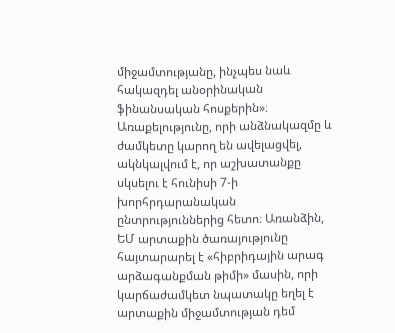միջամտությանը, ինչպես նաև հակազդել անօրինական ֆինանսական հոսքերին»։ Առաքելությունը, որի անձնակազմը և ժամկետը կարող են ավելացվել, ակնկալվում է, որ աշխատանքը սկսելու է հունիսի 7-ի խորհրդարանական ընտրություններից հետո։ Առանձին, ԵՄ արտաքին ծառայությունը հայտարարել է «հիբրիդային արագ արձագանքման թիմի» մասին, որի կարճաժամկետ նպատակը եղել է արտաքին միջամտության դեմ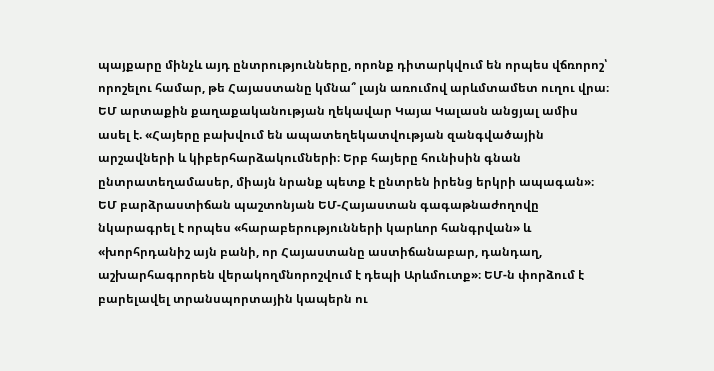պայքարը մինչև այդ ընտրությունները, որոնք դիտարկվում են որպես վճռորոշ՝ որոշելու համար, թե Հայաստանը կմնա՞ լայն առումով արևմտամետ ուղու վրա։
ԵՄ արտաքին քաղաքականության ղեկավար Կայա Կալասն անցյալ ամիս ասել է. «Հայերը բախվում են ապատեղեկատվության զանգվածային արշավների և կիբերհարձակումների։ Երբ հայերը հունիսին գնան ընտրատեղամասեր, միայն նրանք պետք է ընտրեն իրենց երկրի ապագան»։
ԵՄ բարձրաստիճան պաշտոնյան ԵՄ-Հայաստան գագաթնաժողովը նկարագրել է որպես «հարաբերությունների կարևոր հանգրվան» և «խորհրդանիշ այն բանի, որ Հայաստանը աստիճանաբար, դանդաղ, աշխարհագրորեն վերակողմնորոշվում է դեպի Արևմուտք»։ ԵՄ-ն փորձում է բարելավել տրանսպորտային կապերն ու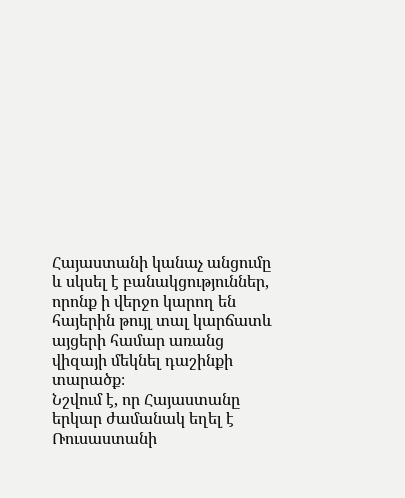Հայաստանի կանաչ անցումը և սկսել է բանակցություններ, որոնք ի վերջո կարող են հայերին թույլ տալ կարճատև այցերի համար առանց վիզայի մեկնել դաշինքի տարածք։
Նշվում է, որ Հայաստանը երկար ժամանակ եղել է Ռուսաստանի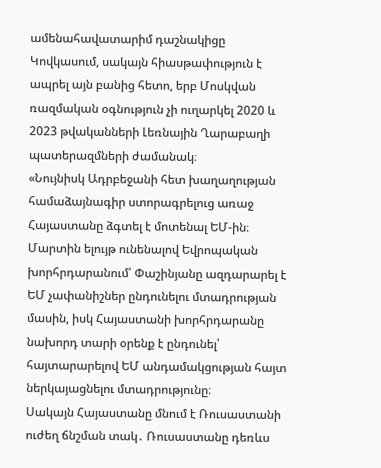ամենահավատարիմ դաշնակիցը Կովկասում, սակայն հիասթափություն է ապրել այն բանից հետո, երբ Մոսկվան ռազմական օգնություն չի ուղարկել 2020 և 2023 թվականների Լեռնային Ղարաբաղի պատերազմների ժամանակ։
«Նույնիսկ Ադրբեջանի հետ խաղաղության համաձայնագիր ստորագրելուց առաջ Հայաստանը ձգտել է մոտենալ ԵՄ-ին։ Մարտին ելույթ ունենալով Եվրոպական խորհրդարանում՝ Փաշինյանը ազդարարել է ԵՄ չափանիշներ ընդունելու մտադրության մասին, իսկ Հայաստանի խորհրդարանը նախորդ տարի օրենք է ընդունել՝ հայտարարելով ԵՄ անդամակցության հայտ ներկայացնելու մտադրությունը։
Սակայն Հայաստանը մնում է Ռուսաստանի ուժեղ ճնշման տակ․ Ռուսաստանը դեռևս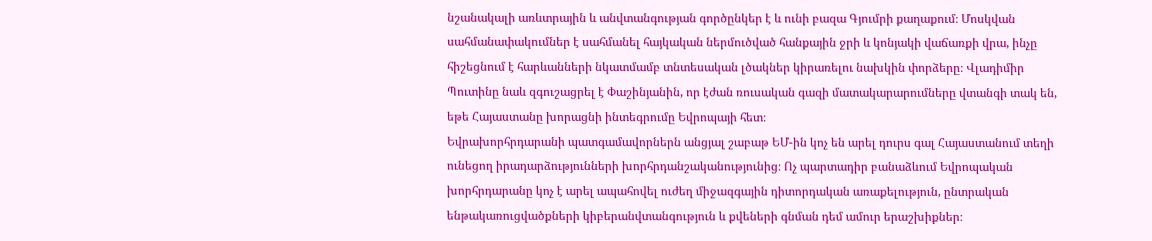նշանակալի առևտրային և անվտանգության գործընկեր է և ունի բազա Գյումրի քաղաքում։ Մոսկվան սահմանափակումներ է սահմանել հայկական ներմուծված հանքային ջրի և կոնյակի վաճառքի վրա, ինչը հիշեցնում է հարևանների նկատմամբ տնտեսական լծակներ կիրառելու նախկին փորձերը։ Վլադիմիր Պուտինը նաև զգուշացրել է Փաշինյանին, որ էժան ռուսական գազի մատակարարումները վտանգի տակ են, եթե Հայաստանը խորացնի ինտեգրումը Եվրոպայի հետ։
Եվրախորհրդարանի պատգամավորներն անցյալ շաբաթ ԵՄ-ին կոչ են արել դուրս գալ Հայաստանում տեղի ունեցող իրադարձությունների խորհրդանշականությունից։ Ոչ պարտադիր բանաձևում Եվրոպական խորհրդարանը կոչ է արել ապահովել ուժեղ միջազգային դիտորդական առաքելություն, ընտրական ենթակառուցվածքների կիբերանվտանգություն և քվեների գնման դեմ ամուր երաշխիքներ։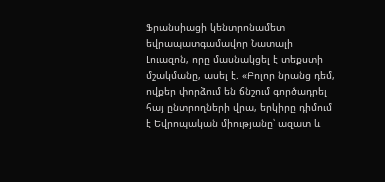Ֆրանսիացի կենտրոնամետ եվրապատգամավոր Նատալի Լուազոն, որը մասնակցել է տեքստի մշակմանը, ասել է. «Բոլոր նրանց դեմ, ովքեր փորձում են ճնշում գործադրել հայ ընտրողների վրա, երկիրը դիմում է Եվրոպական միությանը՝ ազատ և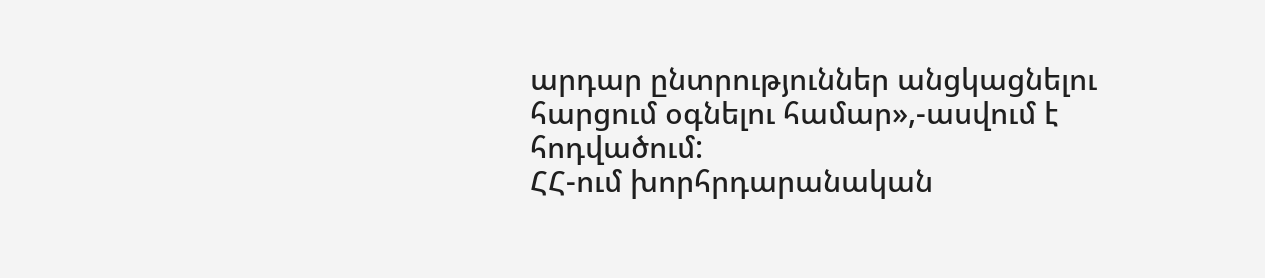արդար ընտրություններ անցկացնելու հարցում օգնելու համար»,-ասվում է հոդվածում:
ՀՀ-ում խորհրդարանական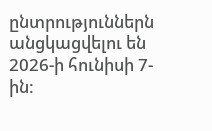ընտրություններն անցկացվելու են 2026-ի հունիսի 7-ին: